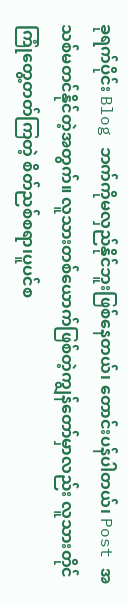ခုရက်ပိုင်း Blog ဘက်ကိုမလှည်နိုင်ဘူးဖြစ်နေတယ်၊ တောင်းပန်ပါတယ်၊ Post အသစ်မတင်နိုင်တဲ့အတွက်။ လူသားတစ်ယောက်ဖြစ်တဲ့ကျွန်တော်မှာလည်း လူသားတိုင်ကြုံတွေ့တတ်ကြတဲ့ စိတ်ညစ်စရာ၊ပူပင်စ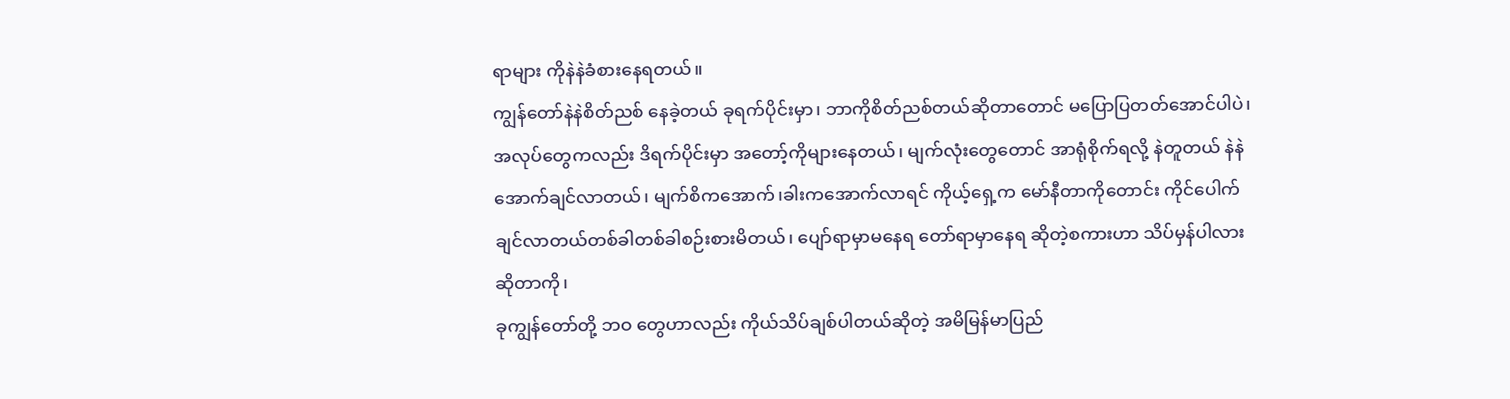ရာများ ကိုနဲနဲခံစားနေရတယ်။
ကျွန်တော်နဲနဲစိတ်ညစ် နေခဲ့တယ် ခုရက်ပိုင်းမှာ၊ ဘာကိုစိတ်ညစ်တယ်ဆိုတာတောင် မပြောပြတတ်အောင်ပါပဲ၊ အလုပ်တွေကလည်း ဒိရက်ပိုင်းမှာ အတော့်ကိုများနေတယ်၊ မျက်လုံးတွေတောင် အာရုံစိုက်ရလို့ နဲတူတယ် နဲနဲအောက်ချင်လာတယ်၊ မျက်စိကအောက်၊ခါးကအောက်လာရင် ကိုယ့်ရှေ့က မော်နီတာကိုတောင်း ကိုင်ပေါက်ချင်လာတယ်တစ်ခါတစ်ခါစဉ်းစားမိတယ်၊ ပျော်ရာမှာမနေရ တော်ရာမှာနေရ ဆိုတဲ့စကားဟာ သိပ်မှန်ပါလား ဆိုတာကို၊
ခုကျွန်တော်တို့ ဘဝ တွေဟာလည်း ကိုယ်သိပ်ချစ်ပါတယ်ဆိုတဲ့ အမိမြန်မာပြည်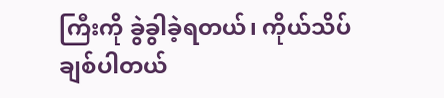ကြီးကို ခွဲခွါခဲ့ရတယ်၊ ကိုယ်သိပ်ချစ်ပါတယ်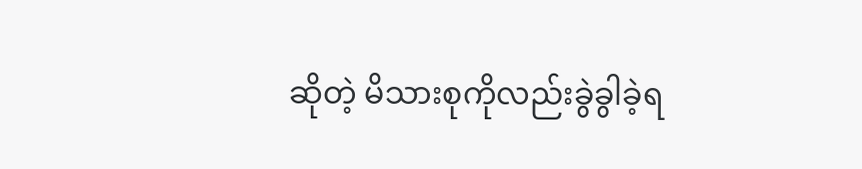ဆိုတဲ့ မိသားစုကိုလည်းခွဲခွါခဲ့ရ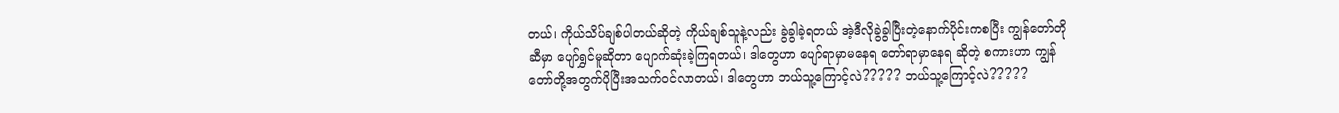တယ်၊ ကိုယ်သိပ်ချစ်ပါတယ်ဆိုတဲ့ ကိုယ်ချစ်သူနဲ့လည်း ခွဲခွါခဲ့ရတယ် အဲ့ဒီလိုခွဲခွါပြီးတဲ့နောက်ပိုင်းကစပြီး ကျွန်တော်တိုဆီမှာ ပျော်ရွှင်မူဆိုတာ ပျောက်ဆုံးခဲ့ကြရတယ်၊ ဒါတွေဟာ ပျော်ရာမှာမနေရ တော်ရာမှာနေရ ဆိုတဲ့ စကားဟာ ကျွန်တော်တို့အတွက်ပိုပြီးအသက်ဝင်လာတယ်၊ ဒါတွေဟာ ဘယ်သူ့ကြောင့်လဲ????? ဘယ်သူ့ကြောင့်လဲ?????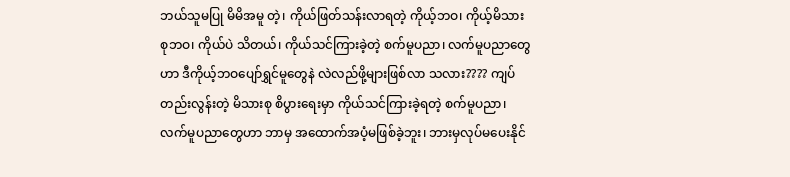ဘယ်သူမပြု မိမိအမူ တဲ့၊ ကိုယ်ဖြတ်သန်းလာရတဲ့ ကိုယ့်ဘဝ၊ ကိုယ့်မိသားစုဘဝ၊ ကိုယ်ပဲ သိတယ်၊ ကိုယ်သင်ကြားခဲ့တဲ့ စက်မူပညာ၊ လက်မူပညာတွေဟာ ဒီကိုယ့်ဘဝပျော်ရွှင်မူတွေနဲ လဲလည်ဖို့များဖြစ်လာ သလား???? ကျပ်တည်းလွန်းတဲ့ မိသားစု စိပွားရေးမှာ ကိုယ်သင်ကြားခဲ့ရတဲ့ စက်မူပညာ၊ လက်မူပညာတွေဟာ ဘာမှ အထောက်အပံ့မဖြစ်ခဲ့ဘူး၊ ဘားမှလုပ်မပေးနိုင်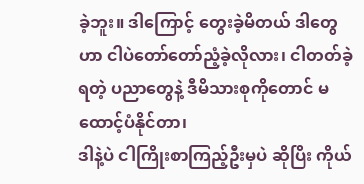ခဲ့ဘူး။ ဒါကြောင့် တွေးခဲ့မိတယ် ဒါတွေဟာ ငါပဲတော်တော်ညံ့ခဲ့လိုလား၊ ငါတတ်ခဲ့ရတဲ့ ပညာတွေနဲ့ ဒီမိသားစုကိုတောင် မထောင့်ပံနိုင်တာ၊
ဒါနဲ့ပဲ ငါကြိုးစာကြည့်ဦးမှပဲ ဆိုပြိး ကိုယ်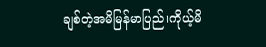ချစ်တဲ့အမိမြန်မာပြည်၊ကိုယ့်မိ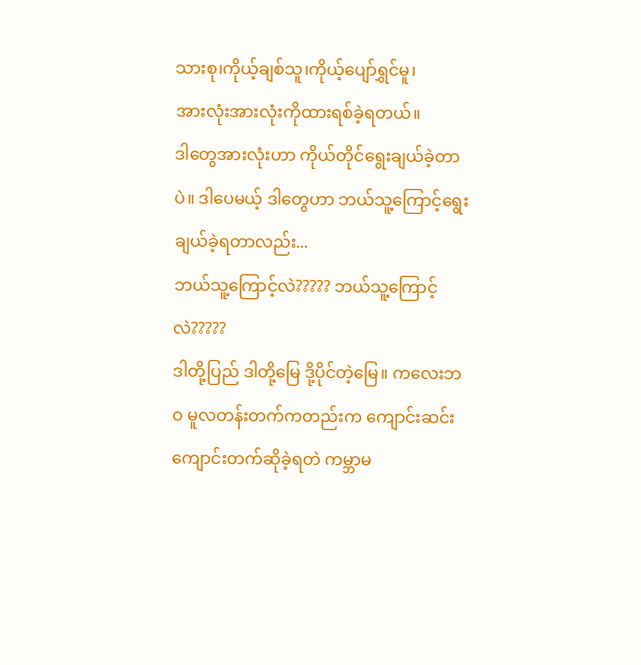သားစု၊ကိုယ့်ချစ်သူ၊ကိုယ့်ပျော်ရွှင်မူ၊
အားလုံးအားလုံးကိုထားရစ်ခဲ့ရတယ်။
ဒါတွေအားလုံးဟာ ကိုယ်တိုင်ရွေးချယ်ခဲ့တာပဲ။ ဒါပေမယ့် ဒါတွေဟာ ဘယ်သူ့ကြောင့်ရွေးချယ်ခဲ့ရတာလည်း...
ဘယ်သူ့ကြောင့်လဲ????? ဘယ်သူ့ကြောင့်လဲ?????
ဒါတို့ပြည် ဒါတို့မြေ ဒို့ပိုင်တဲ့မြေ။ ကလေးဘဝ မူလတန်းတက်ကတည်းက ကျောင်းဆင်း ကျောင်းတက်ဆိုခဲ့ရတဲ ကမ္ဘာမ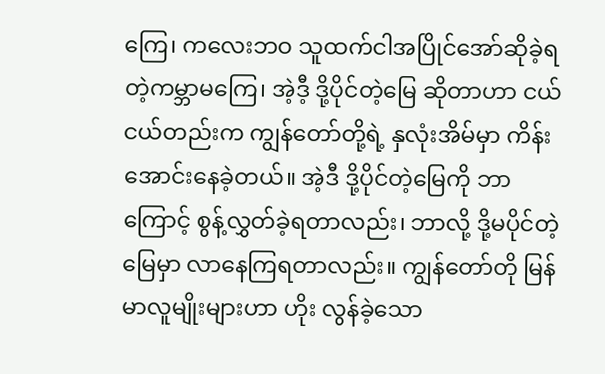ကြေ၊ ကလေးဘဝ သူထက်ငါအပြိုင်အော်ဆိုခဲ့ရတဲ့ကမ္ဘာမကြေ၊ အဲ့ဒီ့ ဒို့ပိုင်တဲ့မြေ ဆိုတာဟာ ငယ်ငယ်တည်းက ကျွန်တော်တို့ရဲ့ နှလုံးအိမ်မှာ ကိန်းအောင်းနေခဲ့တယ်။ အဲ့ဒီ ဒို့ပိုင်တဲ့မြေကို ဘာကြောင့် စွန့်လွှတ်ခဲ့ရတာလည်း၊ ဘာလို့ ဒို့မပိုင်တဲ့မြေမှာ လာနေကြရတာလည်း။ ကျွန်တော်တို မြန်မာလူမျိုးများဟာ ဟိုး လွန်ခဲ့သော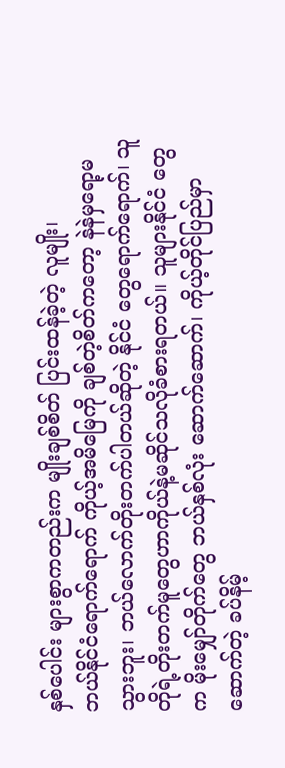နှစ်ပေါင်း များစွာကတည်းက မျိုးချစ်စိတ် ပြင်းထန်ခဲ့တဲ့ လူမျိုး၊
ဘယ်နိုင်ငံရောက်ရောက် ကိုယ့်အမိမြေကို ချစ်တဲ့စိတ်ကတော့ နဲနဲမှရော့မသွားဘူး၊ ဘယ်လောက်တိုးတက်ပါတယ်ဆိုတဲ့ နိုင်ငံ တွေရောက်ရောက်၊ သူတိုရဲ့တိုးတက်မူတွေဟာကိုယ်နဲ့မဆိုင်သလိုခံစားရတယ်။ သူများနိုင်ငံ တွေက မိုးမျှော်တိုက်တွေ ဘယ်နှစ်လုံး ဆောက်ဆောက်၊ ကိုယ့်တိုင်ပြည်မှာဆောက်တဲ့ ခပ်နိမ့်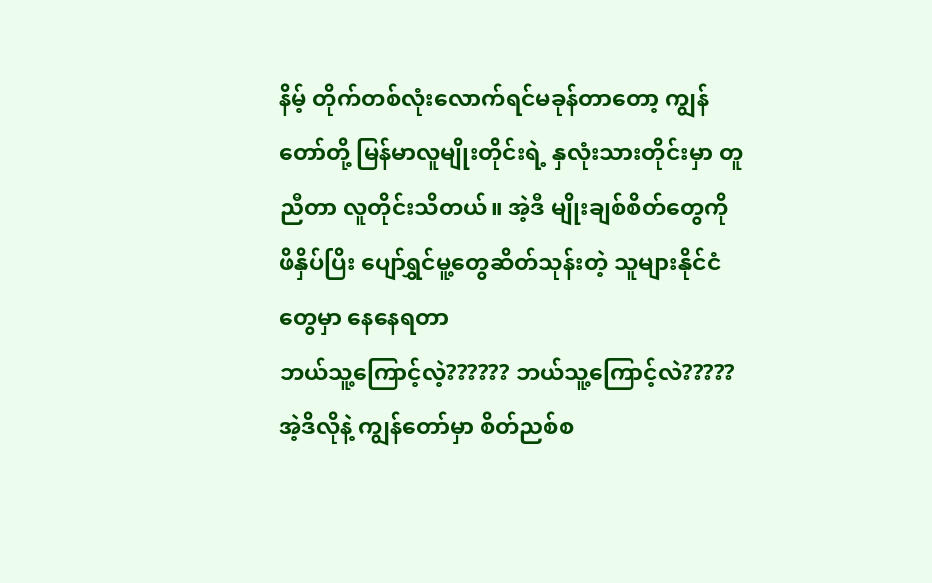နိမ့် တိုက်တစ်လုံးလောက်ရင်မခုန်တာတော့ ကျွန်တော်တို့ မြန်မာလူမျိုးတိုင်းရဲ့ နှလုံးသားတိုင်းမှာ တူညီတာ လူတိုင်းသိတယ်။ အဲ့ဒီ မျိုးချစ်စိတ်တွေကို ဖိနှိပ်ပြိး ပျော်ရွှင်မူ့တွေဆိတ်သုန်းတဲ့ သူများနိုင်ငံတွေမှာ နေနေရတာ
ဘယ်သူ့ကြောင့်လဲ့?????? ဘယ်သူ့ကြောင့်လဲ?????
အဲ့ဒိလိုနဲ့ ကျွန်တော်မှာ စိတ်ညစ်စ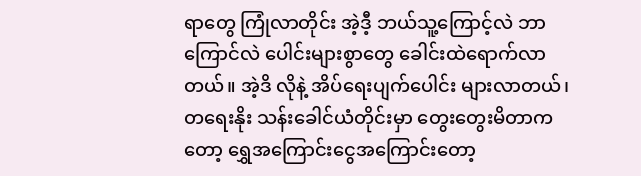ရာတွေ ကြုံလာတိုင်း အဲ့ဒီ့ ဘယ်သူ့ကြောင့်လဲ ဘာကြောင်လဲ ပေါင်းများစွာတွေ ခေါင်းထဲရောက်လာတယ်။ အဲ့ဒိ လိုနဲ့ အိပ်ရေးပျက်ပေါင်း များလာတယ်၊ တရေးနိုး သန်းခေါင်ယံတိုင်းမှာ တွေးတွေးမိတာကတော့ ရွှေအကြောင်းငွေအကြောင်းတော့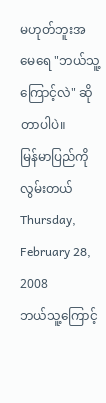မဟုတ်ဘူးအမေရေ "ဘယ်သူ့ကြောင့်လဲ" ဆိုတာပါပဲ။
မြန်မာပြည်ကို လွမ်းတယ်
Thursday, February 28, 2008
ဘယ်သူ့ကြောင့်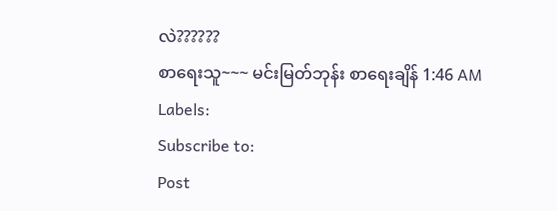လဲ??????
စာရေးသူ~~~ မင်းမြတ်ဘုန်း စာရေးချိန် 1:46 AM
Labels:
Subscribe to:
Post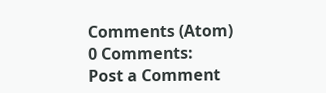Comments (Atom)
0 Comments:
Post a Comment